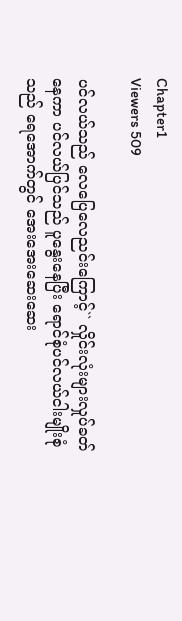Chapter1
Viewers 509

ပင်လယ်သည် လေပြေလေညင်းကြောင့်`` လှိုင်းလုံးများလှုပ်ခတ်နေကာ ပင်လယ်ပြင်သည် ပူနွေး‌နေပြီး ရောင်စုံပင်လယ်ငါးမျိုးစုံသည် ရေအောက်တွင် အေးအေးဆေးဆေး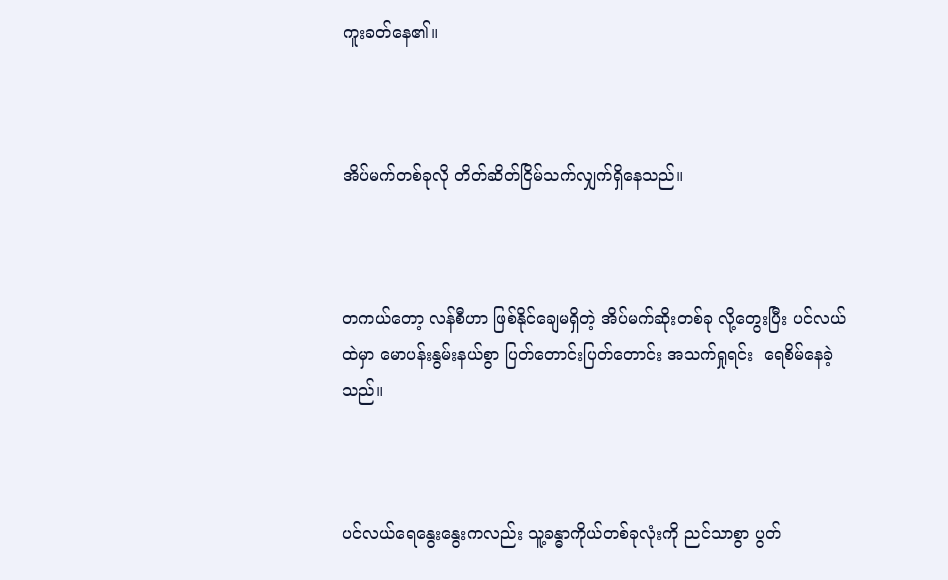ကူးခတ်နေ၏။



အိပ်မက်တစ်ခုလို တိတ်ဆိတ်ငြိမ်သက်လျှက်ရှိ‌နေသည်။



တကယ်တော့ လန်စီဟာ ဖြစ်နိုင်ချေမရှိတဲ့ အိပ်မက်ဆိုးတစ်ခု လို့တွေးပြီး ပင်လယ်ထဲမှာ မောပန်းနွမ်းနယ်စွာ ပြတ်တောင်းပြတ်တောင်း အသက်ရှုရင်း  ရေစိမ်နေခဲ့သည်။



ပင်လယ်ရေနွေးနွေးကလည်း သူ့ခန္ဓာကိုယ်တစ်ခုလုံးကို ညင်သာစွာ ပွတ်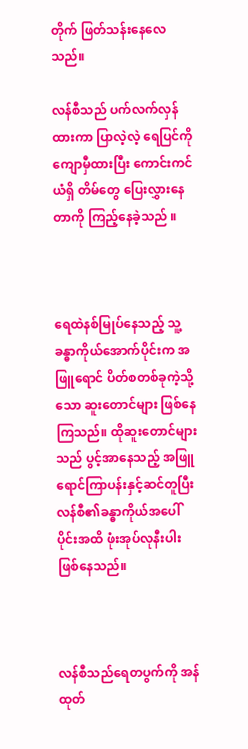တိုက် ဖြတ်သန်းနေလေသည်။

လန်စီသည် ပက်လက်လှန်ထားကာ ပြာလဲ့လဲ့ ရေပြင်ကို ကျောမှီထားပြီး ကောင်းကင်ယံရှိ တိမ်တွေ ပြေးလွှားနေတာကို ကြည့်နေခဲ့သည် ။



ရေထဲနစ်မြုပ်နေသည့် သူ့ခန္ဓာကိုယ်အောက်ပိုင်းက အဖြူရောင် ပိတ်စတစ်ခုကဲ့သို့သော ဆူးတောင်များ ဖြစ်နေကြသည်။ ထိုဆူးတောင်များသည် ပွင့်အာနေသည့် အဖြူရောင်ကြာပန်းနှင့်ဆင်တူပြီး လန်စီ၏ခန္ဓာကိုယ်အပေါ်ပိုင်းအထိ ဖုံးအုပ်လုနီးပါးဖြစ်နေသည်။



လန်စီသည်ရေတပွက်ကို အန်ထုတ်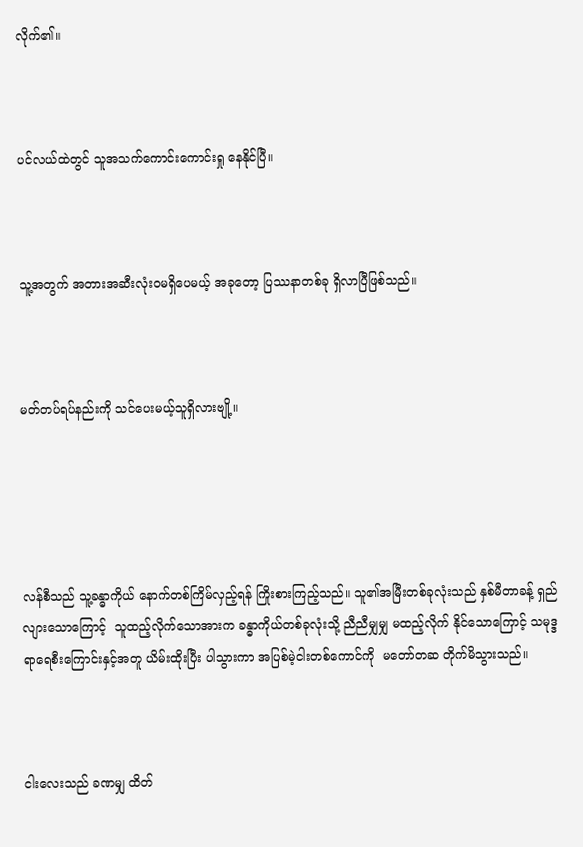လိုက်၏။



ပင်လယ်ထဲတွင် သူအသက်ကောင်းကောင်းရှု နေနိုင်ပြီ။



သူ့အတွက် အတားအဆီးလုံးဝမရှိပေမယ့် အခုတော့ ပြဿနာတစ်ခု ရှိလာပြီဖြစ်သည်။



မတ်တပ်ရပ်နည်းကို သင်ပေးမယ့်သူရှိလားဗျို့။





လန်စီသည် သူ့ခန္ဓာကိုယ် နောက်တစ်ကြိမ်လှည့်ရန် ကြိုးစားကြည့်သည်။ သူ၏အမြီးတစ်ခုလုံးသည် နှစ်မီတာခန့် ရှည်လျားသောကြောင့်  သူထည့်လိုက်သောအားက ခန္ဓာကိုယ်တစ်ခုလုံးသို့ ညီညီမျှမျှ မထည့်လိုက် နိုင်သောကြောင့် သမုဒ္ဒရာရေစီးကြောင်းနှင့်အတူ ယိမ်းထိုးပြီး ပါသွားကာ အပြစ်မဲ့ငါးတစ်ကောင်ကို  မတော်တဆ တိုက်မိသွားသည်။



ငါးလေးသည် ခဏမျှ ထိတ်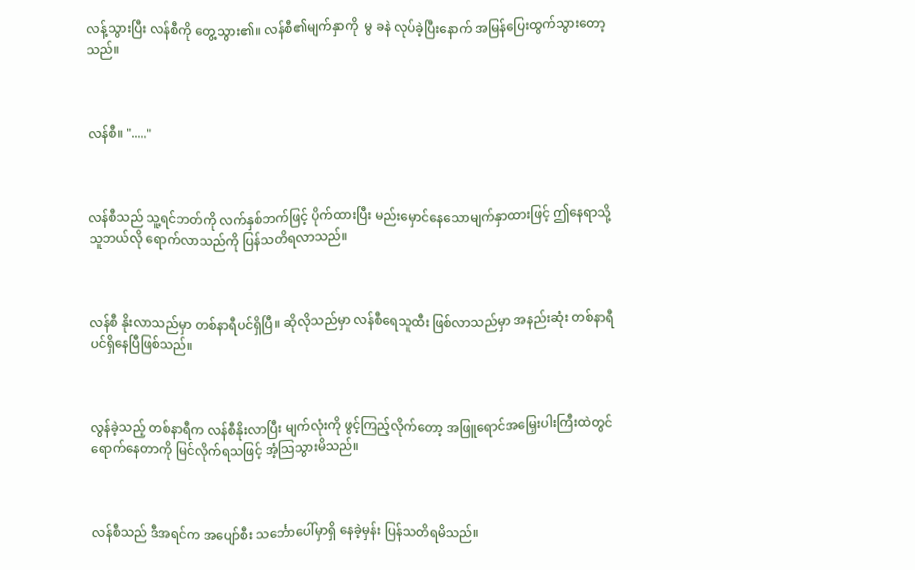လန့်သွားပြီး လန်စီကို တွေ့သွား၏။ လန်စီ၏မျက်နှာကို  မွ ခနဲ လုပ်ခဲ့ပြီးနောက် အမြန်ပြေးထွက်သွားတော့သည်။



လန်စီ။ "....."



လန်စီသည် သူ့ရင်ဘတ်ကို လက်နှစ်ဘက်ဖြင့် ပိုက်ထားပြီး မည်းမှောင်နေသောမျက်နှာထားဖြင့် ဤနေရာသို့ သူဘယ်လို ရောက်လာသည်ကို ပြန်သတိရလာသည်။



လန်စီ နိုးလာသည်မှာ တစ်နာရီပင်ရှိပြီ။ ဆိုလိုသည်မှာ လန်စီရေသူထီး ဖြစ်လာသည်မှာ အနည်းဆုံး တစ်နာရီပင်ရှိနေပြီဖြစ်သည်။



လွန်ခဲ့သည့် တစ်နာရီက လန်စီနိုးလာပြီး မျက်လုံးကို ဖွင့်ကြည့်လိုက်တော့ အဖြူရောင်အမြှေးပါးကြီးထဲတွင် ရောက်နေတာကို မြင်လိုက်ရသဖြင့် အံ့သြသွားမိသည်။



လန်စီသည် ဒီအရင်က အပျော်စီး သင်္ဘောပေါ်မှာရှိ နေခဲ့မှန်း ပြန်သတိရမိသည်။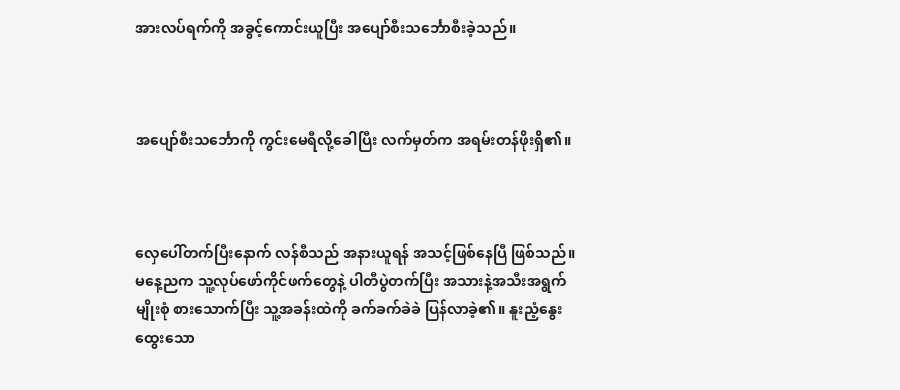အားလပ်ရက်ကို အခွင့်ကောင်းယူပြီး အပျော်စီးသင်္ဘောစီးခဲ့သည်။



အပျော်စီးသင်္ဘောကို ကွင်းမေရီလို့ခေါပြီး လက်မှတ်က အရမ်းတန်ဖိုးရှိ၏။



လှေပေါ်တက်ပြီးနောက် လန်စီသည် အနားယူရန် အသင့်ဖြစ်နေပြီ ဖြစ်သည်။မနေ့ညက သူ့လုပ်ဖော်ကိုင်ဖက်တွေနဲ့ ပါတီပွဲတက်ပြီး အသားနဲ့အသီးအရွက်မျိုးစုံ စားသောက်ပြီး သူ့အခန်းထဲကို ခက်ခက်ခဲခဲ ပြန်လာခဲ့၏။ နူးညံ့နွေးထွေးသော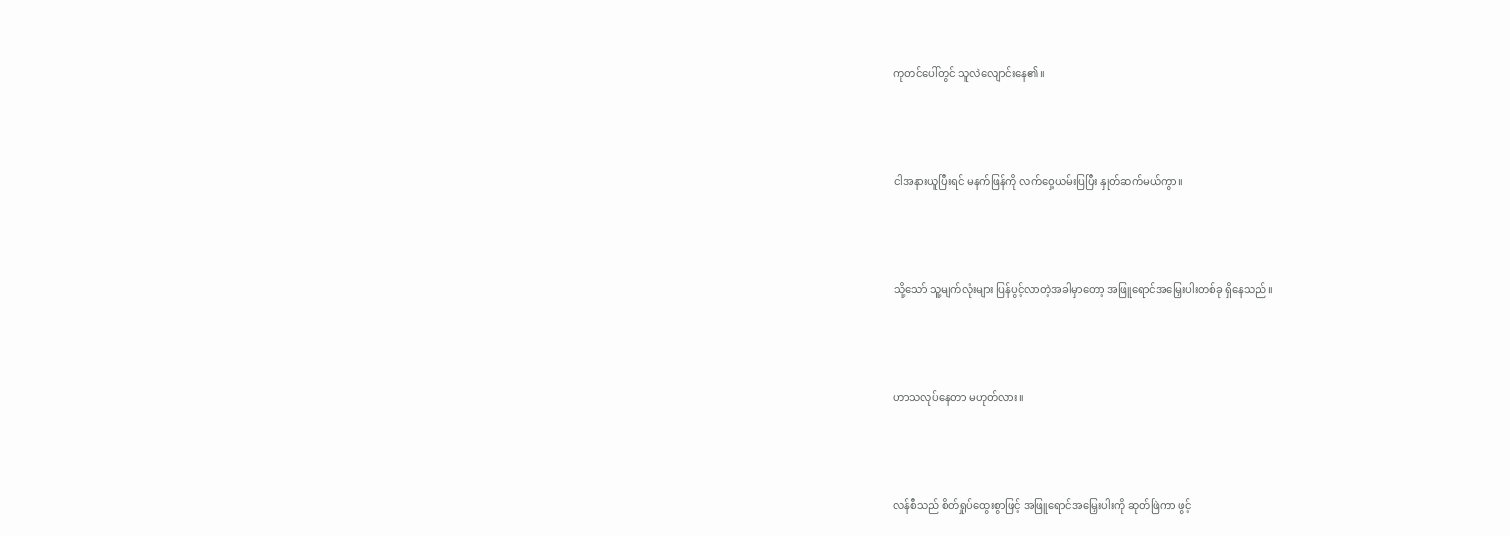ကုတင်ပေါ်တွင် သူလဲလျောင်းနေ၏။



ငါအနားယူပြီးရင် မနက်ဖြန်ကို လက်ဝှေ့ယမ်းပြပြီး နှုတ်ဆက်မယ်ကွာ။



သို့သော် သူ့မျက်လုံးများ ပြန်ပွင့်လာတဲ့အခါမှာတော့ အဖြူရောင်အမြှေးပါးတစ်ခု ရှိနေသည်။



ဟာသလုပ်နေတာ မဟုတ်လား။



လန်စီသည် စိတ်ရှုပ်ထွေးစွာဖြင့် အဖြူရောင်အမြှေးပါးကို ဆုတ်ဖြဲကာ ဖွင့်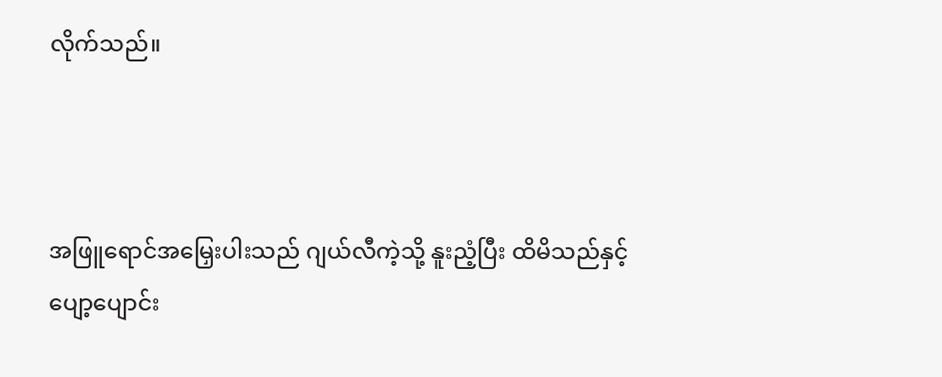လိုက်သည်။



အဖြူရောင်အမြှေးပါးသည် ဂျယ်လီကဲ့သို့ နူးညံ့ပြီး ထိမိသည်နှင့် ပျော့ပျောင်း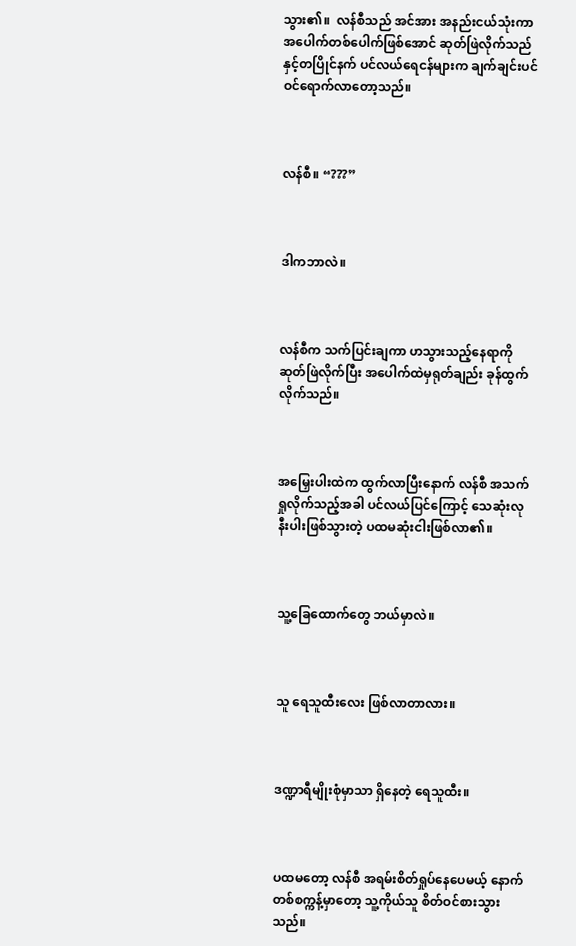သွား၏။  လန်စီသည် အင်အား အနည်းငယ်သုံးကာ အပေါက်တစ်ပေါက်ဖြစ်အောင် ဆုတ်ဖြဲလိုက်သည်နှင့်တပြိုင်နက် ပင်လယ်ရေငန်များက ချက်ချင်းပင် ဝင်ရောက်လာတော့သည်။



လန်စီ။ “???”



ဒါကဘာလဲ။



လန်စီက သက်ပြင်းချကာ ဟသွားသည့်နေရာကိုဆုတ်ဖြဲလိုက်ပြီး အပေါက်ထဲမှရုတ်ချည်း ခုန်ထွက်လိုက်သည်။



အမြှေးပါးထဲက ထွက်လာပြီးနောက် လန်စီ အသက်ရှုလိုက်သည့်အခါ ပင်လယ်ပြင်ကြောင့် သေဆုံးလု နီးပါးဖြစ်သွားတဲ့ ပထမဆုံးငါးဖြစ်လာ၏။



သူ့ခြေထောက်တွေ ဘယ်မှာလဲ။



သူ ရေသူထီးလေး ဖြစ်လာတာလား။



ဒဏ္ဍာရီမျိုးစုံမှာသာ ရှိနေတဲ့ ရေသူထီး။



ပထမတော့ လန်စီ အရမ်းစိတ်ရှုပ်နေပေမယ့် နောက်တစ်စက္ကန့်မှာတော့ သူ့ကိုယ်သူ စိတ်ဝင်စားသွားသည်။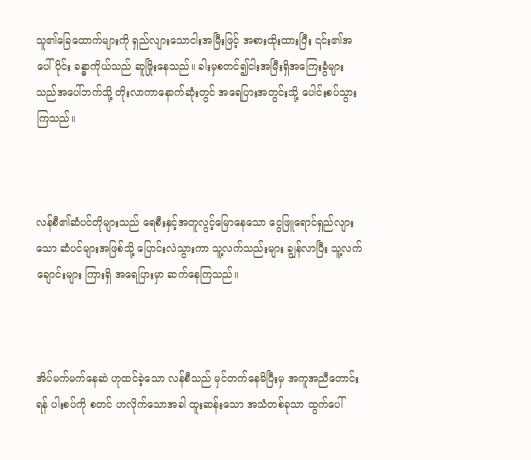သူ၏ခြေထောက်များကို ရှည်လျားသောငါးအမြီးဖြင့် အစားထိုးထားပြီး ၎င်း၏အပေါ်ပိုင်း ခန္ဓာကိုယ်သည် ဆူဖြိုးနေသည်။ ခါးမှစတင်၍ငါးအမြီးရှိအကြေးခွံများသည်အပေါ်ဘက်သို့ တိုးလာကာနောက်ဆုံးတွင် အရေပြားအတွင်းသို့ ပေါင်းစပ်သွားကြသည်။



လန်စီ၏ဆံပင်တိုများသည် ရေစီးနှင့်အတူလွင့်မြောနေသော ငွေဖြူရောင်ရှည်လျားသော ဆံပင်များအဖြစ်သို့ ပြောင်းလဲသွားကာ သူ့လက်သည်းများ ချွန်လာပြီး သူ့လက်ချောင်းများ ကြားရှိ အရေပြားမှာ ဆက်နေကြသည်။



အိပ်မက်မက်နေဆဲ ဟုထင်ခဲ့သော လန်စီသည် မှင်တက်နေမိပြီးမှ အကူအညီတောင်းရန် ပါးစပ်ကို စတင် ဟလိုက်သောအခါ ထူးဆန်းသော အသံတစ်ခုသာ ထွက်ပေါ်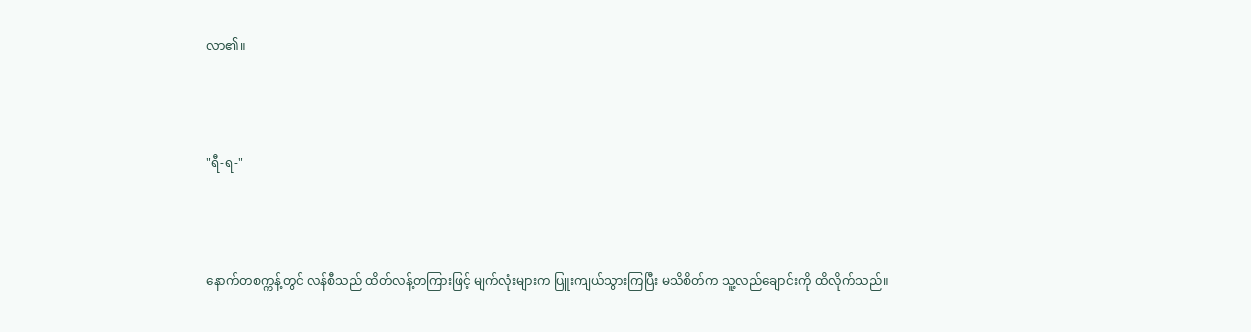လာ၏။



"ရီ-ရ-"



နောက်တစက္ကန့်တွင် လန်စီသည် ထိတ်လန့်တကြားဖြင့် မျက်လုံးများက ပြူးကျယ်သွားကြပြီး မသိစိတ်က သူ့လည်ချောင်းကို ထိလိုက်သည်။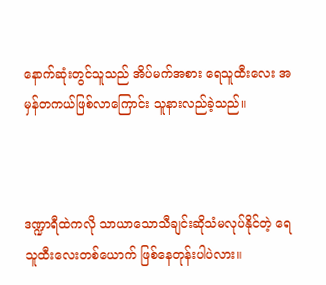နောက်ဆုံးတွင်သူသည် အိပ်မက်အစား ရေသူထီးလေး အမှန်တကယ်ဖြစ်လာကြောင်း သူနားလည်ခဲ့သည်။



ဒဏ္ဍာရီထဲကလို သာယာသောသီချင်းဆိုသံမလုပ်နိုင်တဲ့ ရေသူထီးလေးတစ်ယောက် ဖြစ်နေတုန်းပါပဲလား။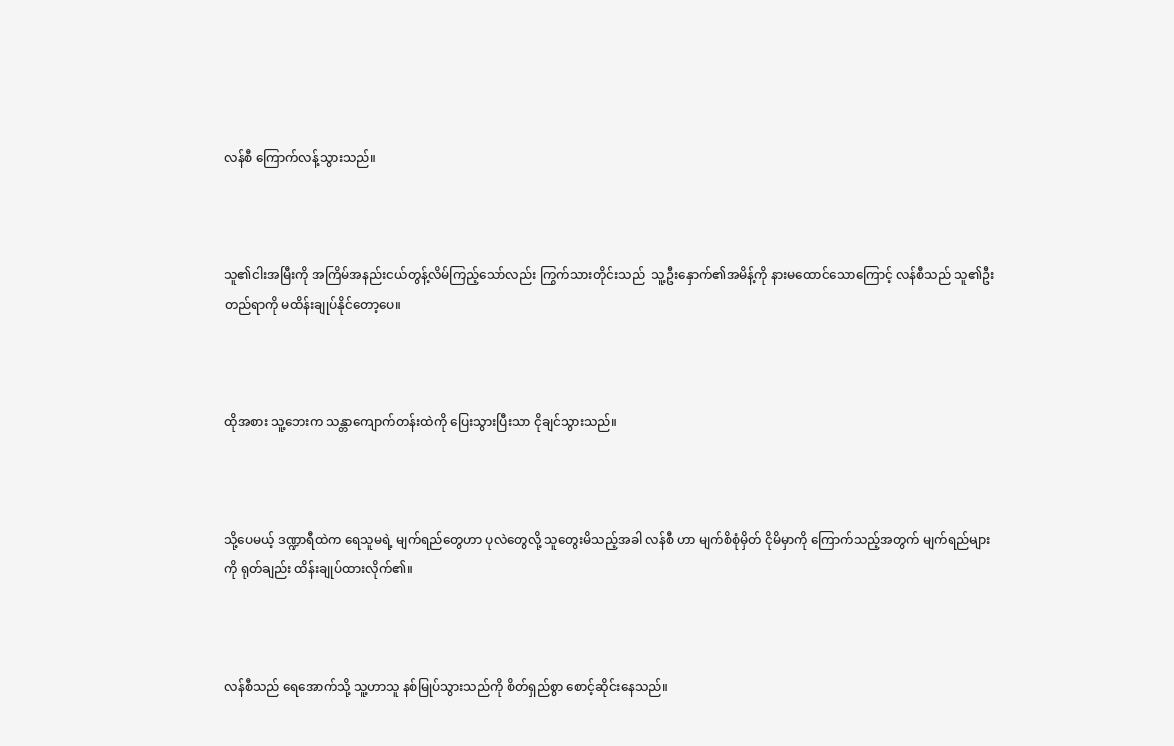လန်စီ ကြောက်လန့်သွားသည်။



သူ၏ငါးအမြီးကို အကြိမ်အနည်းငယ်တွန့်လိမ်ကြည့်သော်လည်း ကြွက်သားတိုင်းသည်  သူ့ဦးနှောက်၏အမိန့်ကို နားမထောင်သောကြောင့် လန်စီသည် သူ၏ဦးတည်ရာကို မထိန်းချုပ်နိုင်တော့ပေ။



ထိုအစား သူ့ဘေးက သန္တာကျောက်တန်းထဲကို ပြေးသွားပြီးသာ ငိုချင်သွားသည်။



သို့ပေမယ့် ဒဏ္ဍာရီထဲက ရေသူမရဲ့ မျက်ရည်တွေဟာ ပုလဲတွေလို့ သူတွေးမိသည့်အခါ လန်စီ ဟာ မျက်စိစုံမှိတ် ငိုမိမှာကို ကြောက်သည့်အတွက် မျက်ရည်များကို ရုတ်ချည်း ထိန်းချုပ်ထားလိုက်၏။



လန်စီသည် ရေအောက်သို့ သူ့ဟာသူ နစ်မြုပ်သွားသည်ကို စိတ်ရှည်စွာ စောင့်ဆိုင်းနေသည်။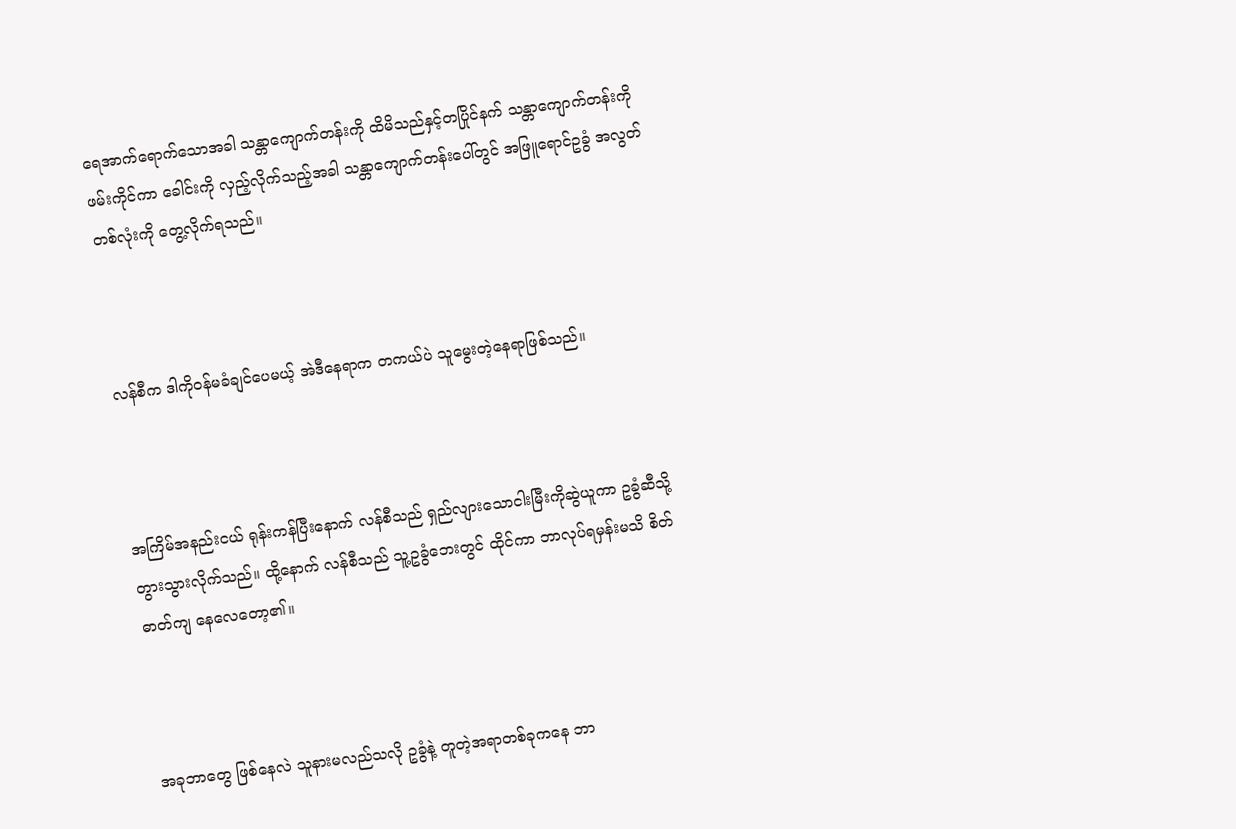ရေအာက်ရောက်သောအခါ သန္တာကျောက်တန်းကို ထိမိသည်နှင့်တပြိုင်နက် သန္တာကျောက်တန်းကို ဖမ်းကိုင်ကာ ခေါင်းကို လှည့်လိုက်သည့်အခါ သန္တာကျောက်တန်းပေါ်တွင် အဖြူရောင်ဥခွံ အလွတ်တစ်လုံးကို တွေ့လိုက်ရသည်။



လန်စီက ဒါကိုဝန်မခံချင်ပေမယ့် အဲဒီနေရာက တကယ်ပဲ သူမွေးတဲ့နေရာဖြစ်သည်။



အကြိမ်အနည်းငယ် ရုန်းကန်ပြီးနောက် လန်စီသည် ရှည်လျားသောငါးမြီးကိုဆွဲယူကာ ဥခွံဆီသို့ တွားသွားလိုက်သည်။ ထို့နောက် လန်စီသည် သူ့ဥခွံဘေးတွင် ထိုင်ကာ ဘာလုပ်ရမှန်းမသိ စိတ်ဓာတ်ကျ နေလေတော့၏။



အခုဘာတွေ ဖြစ်နေလဲ သူနားမလည်သလို ဥခွံနဲ့ တူတဲ့အရာတစ်ခုကနေ ဘာ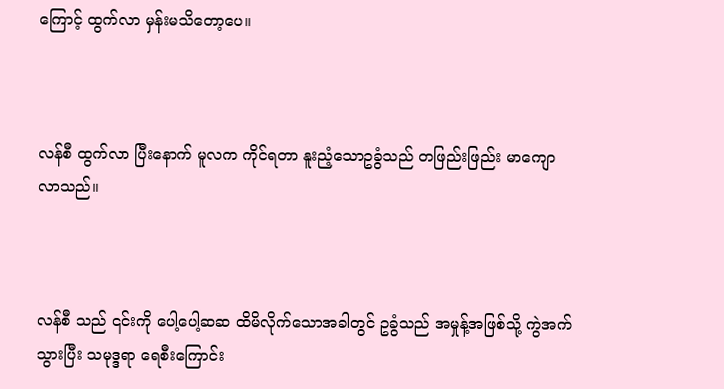ကြောင့် ထွက်လာ မှန်းမသိတော့ပေ။



လန်စီ ထွက်လာ ပြီးနောက် မူလက ကိုင်ရတာ နူးညံ့သောဥခွံသည် တဖြည်းဖြည်း မာကျောလာသည်။



လန်စီ သည် ၎င်းကို ပေါ့ပေါ့ဆဆ ထိမိလိုက်သောအခါတွင် ဥခွံသည် အမှုန့်အဖြစ်သို့ ကွဲအက်သွားပြီး သမုဒ္ဒရာ ရေစီးကြောင်း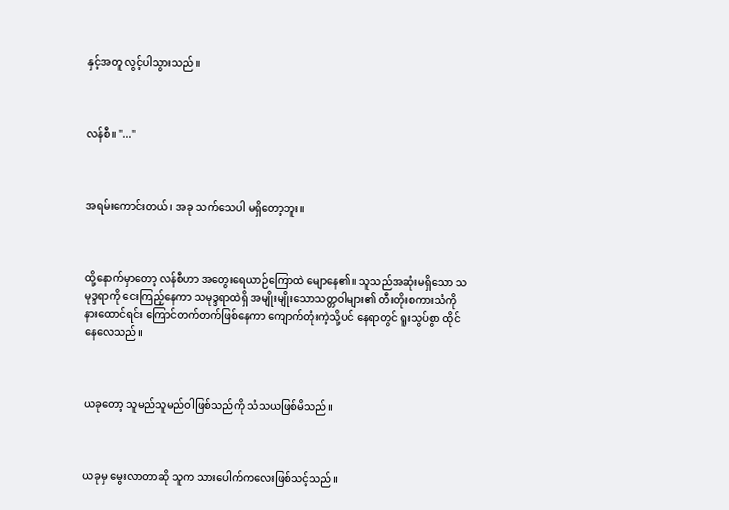နှင့်အတူ လွင့်ပါသွားသည်။



လန်စီ။ "..."



အရမ်းကောင်းတယ်၊ အခု သက်သေပါ မရှိတော့ဘူး။



ထို့နောက်မှာတော့ လန်စီဟာ အတွေးရေယာဉ်ကြောထဲ မျောနေ၏။ သူသည်အဆုံးမရှိသော သမုဒ္ဒရာကို ငေးကြည့်နေကာ သမုဒ္ဒရာထဲရှိ အမျိုးမျိုးသောသတ္တဝါများ၏ တီးတိုးစကားသံကို နားထောင်ရင်း ကြောင်တက်တက်ဖြစ်နေကာ ကျောက်တုံးကဲ့သို့ပင် နေရာတွင် ရူးသွပ်စွာ ထိုင်နေလေသည်။



ယခုတော့ သူမည်သူမည်ဝါဖြစ်သည်ကို သံသယဖြစ်မိသည်။



ယခုမှ မွေးလာတာဆို သူက သားပေါက်ကလေးဖြစ်သင့်သည်။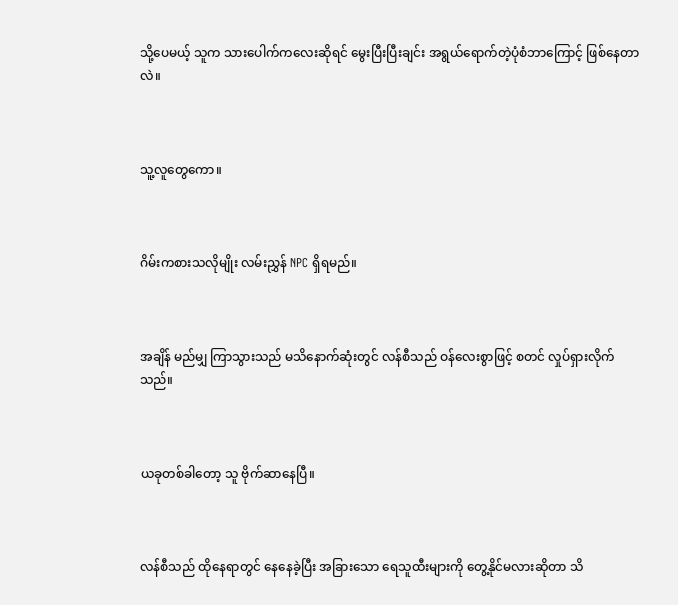သို့ပေမယ့် သူက သားပေါက်ကလေးဆိုရင် မွေးပြီးပြီးချင်း အရွယ်ရောက်တဲ့ပုံစံဘာကြောင့် ဖြစ်နေတာလဲ။



သူ့လူတွေကော။



ဂိမ်းကစားသလိုမျိုး လမ်းညွှန် NPC ရှိရမည်။



အချိန် မည်မျှ ကြာသွားသည် မသိနောက်ဆုံးတွင် လန်စီသည် ဝန်လေးစွာဖြင့် စတင် လှုပ်ရှားလိုက်သည်။



ယခုတစ်ခါတော့ သူ ဗိုက်ဆာနေပြီ။



လန်စီသည် ထိုနေရာတွင် နေနေခဲ့ပြီး အခြားသော ရေသူထီးများကို တွေ့နိုင်မလားဆိုတာ သိ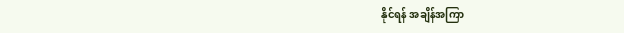နိုင်ရန် အချိန်အကြာ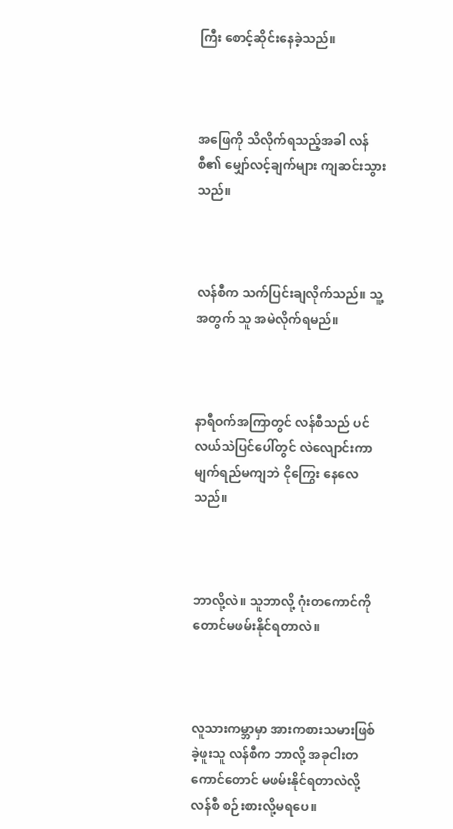ကြီး စောင့်ဆိုင်းနေခဲ့သည်။



အဖြေကို သိလိုက်ရသည့်အခါ လန်စီ၏ မျှော်လင့်ချက်များ ကျဆင်းသွားသည်။



လန်စီက သက်ပြင်းချလိုက်သည်။ သူ့အတွက် သူ အမဲလိုက်ရမည်။



နာရီဝက်အကြာတွင် လန်စီသည် ပင်လယ်သဲပြင်ပေါ်တွင် လဲလျောင်းကာ မျက်ရည်မကျဘဲ ငိုကြွေး နေလေသည်။



ဘာလို့လဲ။ သူဘာလို့ ဂုံးတကောင်ကိုတောင်မဖမ်းနိုင်ရတာလဲ။



လူသားကမ္ဘာမှာ အားကစားသမားဖြစ်ခဲ့ဖူးသူ လန်စီက ဘာလို့ အခုငါးတကောင်တောင် မဖမ်းနိုင်ရတာလဲလို့ လန်စီ စဉ်းစားလို့မရပေ။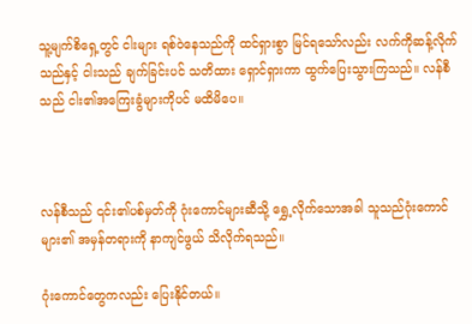သူ့မျက်စိရှေ့တွင် ငါးများ ရစ်ဝဲနေသည်ကို ထင်ရှားစွာ မြင်ရသော်လည်း လက်ကိုဆန့်လိုက်သည်နှင့် ငါးသည် ချက်ခြင်းပင် သတိထား ရှောင်ရှားကာ ထွက်ပြေးသွားကြသည်။ လန်စီသည် ငါး၏အကြေးခွံများကိုပင် မထိမိပေ။



လန်စီသည် ၎င်း၏ပစ်မှတ်ကို ဂုံးကောင်များဆီသို့ ရွှေ့လိုက်သောအခါ သူသည်ဂုံးကောင်များ၏ အမှန်တရားကို နာကျင်ဖွယ် သိလိုက်ရသည်။

ဂုံးကောင်တွေကလည်း ပြေးနိုင်တယ်။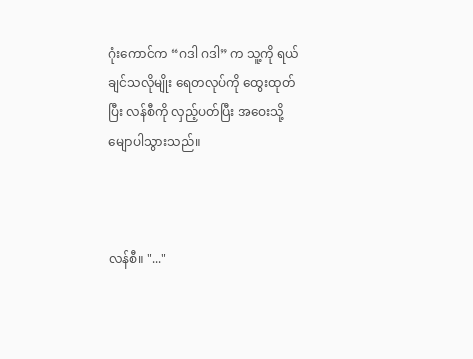ဂုံးကောင်က “ဂဒါ ဂဒါ” က သူ့ကို ရယ်ချင်သလိုမျိုး ရေတလုပ်ကို ထွေးထုတ်ပြီး လန်စီကို လှည့်ပတ်ပြီး အဝေးသို့ မျောပါသွားသည်။



လန်စီ။ "..."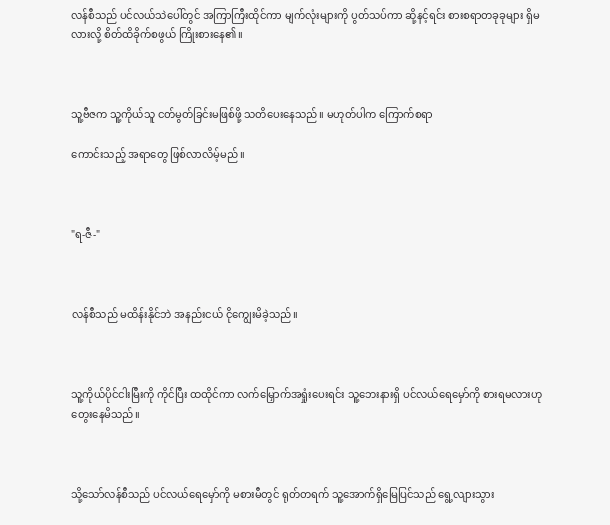လန်စီသည် ပင်လယ်သဲပေါ်တွင် အကြာကြီးထိုင်ကာ မျက်လုံးများကို ပွတ်သပ်ကာ ဆို့နင့်ရင်း စားစရာတခုခုများ ရှိမလားလို့ စိတ်ထိခိုက်စဖွယ် ကြိုးစားနေ၏။



သူ့ဗီဇက သူ့ကိုယ်သူ ငတ်မွတ်ခြင်းမဖြစ်ဖို့ သတိပေးနေသည်။ မဟုတ်ပါက ကြောက်စရာ

ကောင်းသည့် အရာတွေ ဖြစ်လာလိမ့်မည်။



"ရ-ဇီ-"



လန်စီသည် မထိန်းနိုင်ဘဲ အနည်းငယ် ငိုကျွေးမိခဲ့သည်။



သူ့ကိုယ်ပိုင်ငါးမြီးကို ကိုင်ပြီး ထထိုင်ကာ လက်မြှောက်အရှုံးပေးရင်း သူ့ဘေးနားရှိ ပင်လယ်ရေမှော်ကို စားရမလားဟု  တွေးနေမိသည်။



သို့သော်လန်စီသည် ပင်လယ်ရေမှော်ကို မစားမီတွင် ရုတ်တရက် သူ့အောက်ရှိမြေပြင်သည် ရွေ့လျားသွား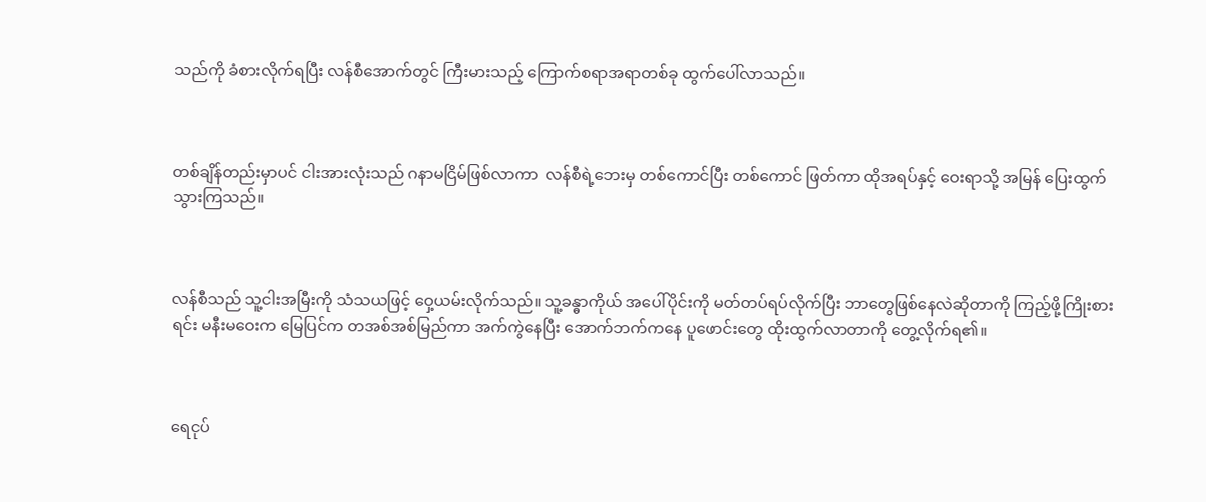သည်ကို ခံစားလိုက်ရပြီး လန်စီအောက်တွင် ကြီးမားသည့် ကြောက်စရာအရာတစ်ခု ထွက်ပေါ်လာသည်။



တစ်ချိန်တည်းမှာပင် ငါးအားလုံးသည် ဂနာမငြိမ်ဖြစ်လာကာ  လန်စီရဲ့ဘေးမှ တစ်ကောင်ပြီး တစ်ကောင် ဖြတ်ကာ ထိုအရပ်နှင့် ဝေးရာသို့ အမြန် ပြေးထွက်သွားကြသည်။



လန်စီသည် သူ့ငါးအမြီးကို သံသယဖြင့် ဝှေ့ယမ်းလိုက်သည်။ သူ့ခန္ဓာကိုယ် အပေါ်ပိုင်းကို မတ်တပ်ရပ်လိုက်ပြီး ဘာတွေဖြစ်နေလဲဆိုတာကို ကြည့်ဖို့ကြိုးစားရင်း မနီးမဝေးက မြေပြင်က တအစ်အစ်မြည်ကာ အက်ကွဲနေပြီး အောက်ဘက်ကနေ ပူဖောင်းတွေ ထိုးထွက်လာတာကို တွေ့လိုက်ရ၏။



ရေငုပ်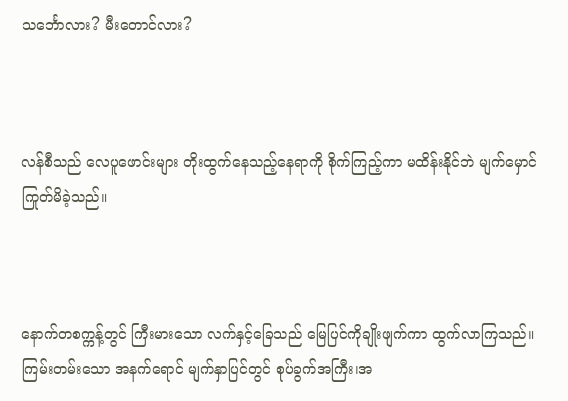သင်္ဘောလား? မီးတောင်လား?



လန်စီသည် လေပူဖောင်းများ တိုးထွက်နေသည့်နေရာကို စိုက်ကြည့်ကာ မထိန်းနိုင်ဘဲ မျက်မှောင်ကြုတ်မိခဲ့သည်။



နောက်တစက္ကန့်တွင် ကြီးမားသော လက်နှင့်ခြေသည် မြေပြင်ကိုချိုးဖျက်ကာ ထွက်လာကြသည်။  ကြမ်းတမ်းသော အနက်ရောင် မျက်နှာပြင်တွင် စုပ်ခွက်အကြီး၊အ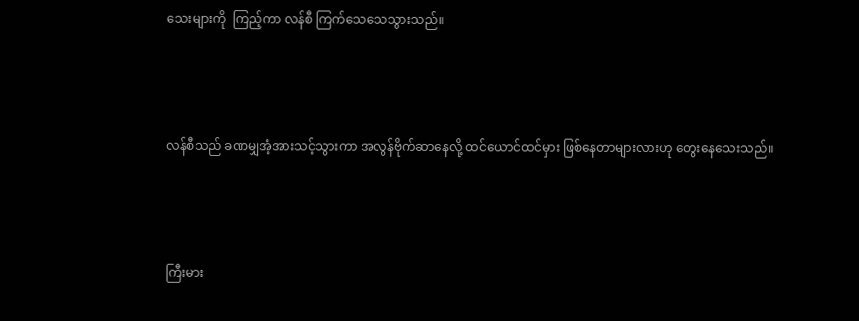သေးများကို  ကြည့်ကာ လန်စီ ကြက်သေသေသွားသည်။



လန်စီသည် ခဏမျှအံ့အားသင့်သွားကာ အလွန်ဗိုက်ဆာနေလို့ ထင်ယောင်ထင်မှား ဖြစ်နေတာများလားဟု တွေးနေသေးသည်။



ကြီးမား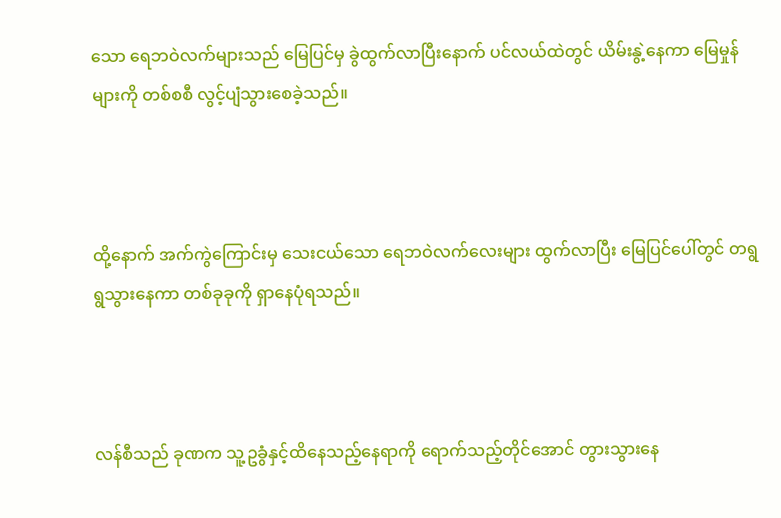သော ရေဘဝဲလက်များသည် မြေပြင်မှ ခွဲထွက်လာပြီးနောက် ပင်လယ်ထဲတွင် ယိမ်းနွဲ့နေကာ မြေမှုန်များကို တစ်စစီ လွင့်ပျံသွားစေခဲ့သည်။



ထို့နောက် အက်ကွဲကြောင်းမှ သေးငယ်သော ရေဘဝဲလက်လေးများ ထွက်လာပြီး မြေပြင်ပေါ်တွင် တရွရွသွားနေကာ တစ်ခုခုကို ရှာနေပုံရသည်။



လန်စီသည် ခုဏက သူ့ဥခွံနှင့်ထိနေသည့်နေရာကို ရောက်သည့်တိုင်အောင် တွားသွားနေ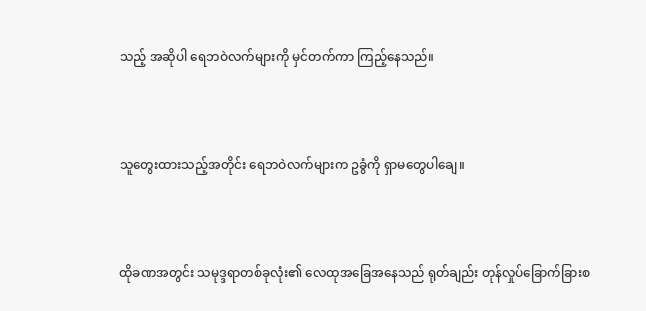သည့် အဆိုပါ ရေဘဝဲလက်များကို မှင်တက်ကာ ကြည့်နေသည်။



သူတွေးထားသည့်အတိုင်း ရေဘဝဲလက်များက ဥခွံကို ရှာမတွေပါချေ။



ထိုခဏအတွင်း သမုဒ္ဒရာတစ်ခုလုံး၏ လေထုအခြေအနေသည် ရုတ်ချည်း တုန်လှုပ်ခြောက်ခြားစ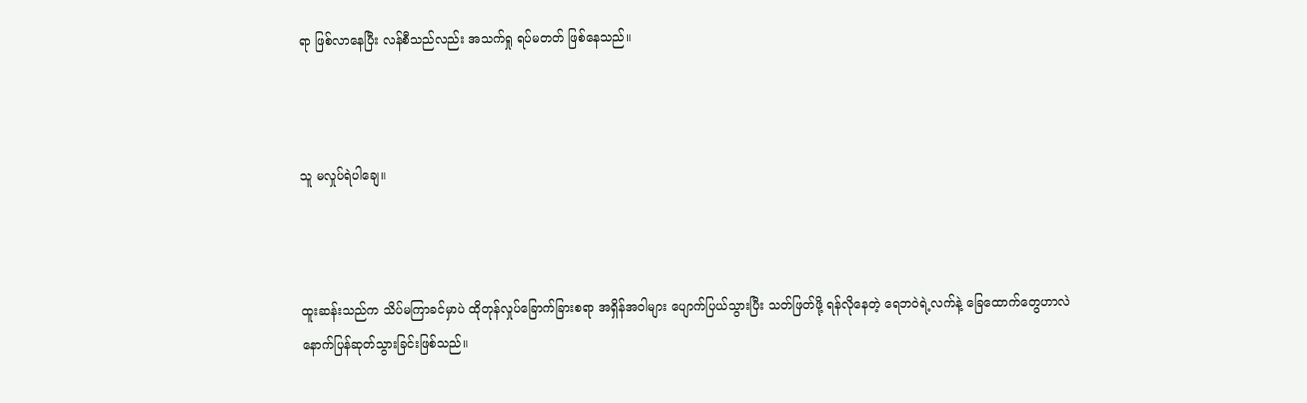ရာ ဖြစ်လာနေပြီး လန်စီသည်လည်း အသက်ရှု ရပ်မတတ် ဖြစ်နေသည်။



သူ မလှုပ်ရဲ‌ပါချေ။



ထူးဆန်းသည်က သိပ်မကြာခင်မှာပဲ ထိုတုန်လှုပ်ခြောက်ခြားစရာ အရှိန်အဝါများ ပျောက်ပြယ်သွားပြီး သတ်ဖြတ်ဖို့ ရန်လိုနေတဲ့ ရေဘဝဲရဲ့လက်နဲ့ ခြေထောက်တွေဟာလဲ နောက်ပြန်ဆုတ်သွားခြင်းဖြစ်သည်။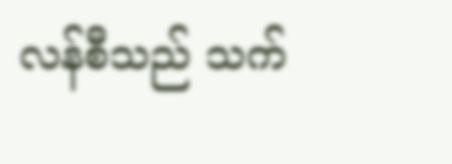လန်စီသည် သက်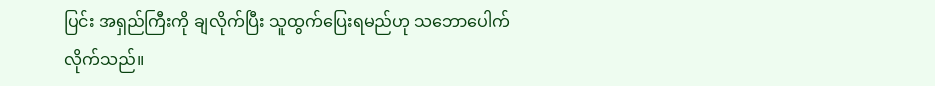ပြင်း အရှည်ကြီးကို ချလိုက်ပြီး သူထွက်ပြေးရမည်ဟု သဘောပေါက် လိုက်သည်။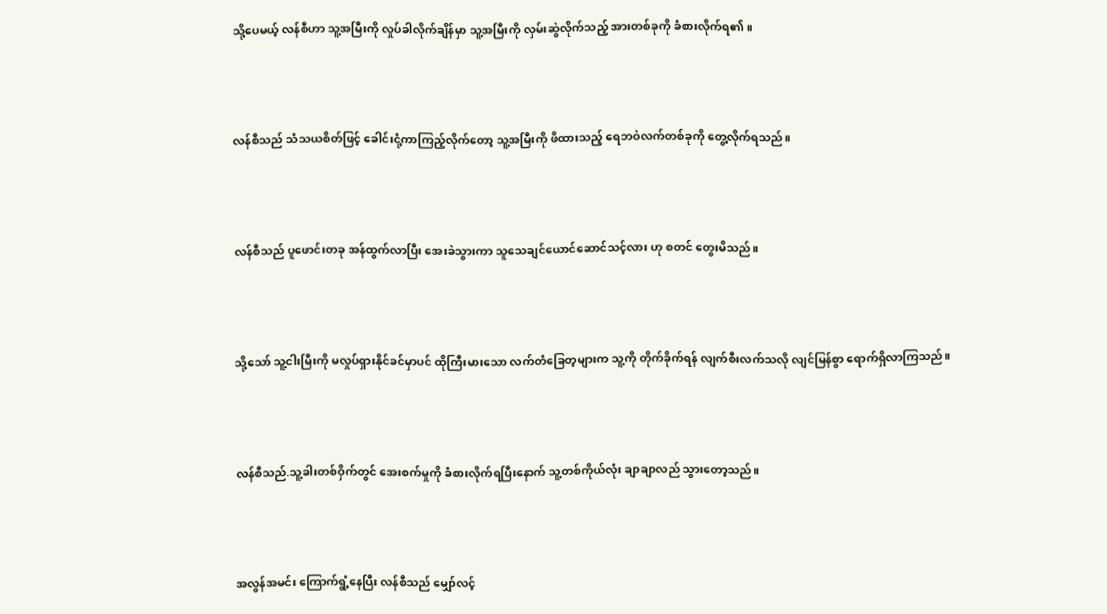သို့ပေမယ့် လန်စီဟာ သူ့အမြီးကို လှုပ်ခါလိုက်ချိန်မှာ သူ့အမြီးကို လှမ်းဆွဲလိုက်သည့် အားတစ်ခုကို ခံစားလိုက်ရ၏။



လန်စီသည် သံသယစိတ်ဖြင့် ခေါင်းငုံ့ကာကြည့်လိုက်တော့ သူ့အမြီးကို ဖိထားသည့် ရေဘဝဲလက်တစ်ခုကို တွေ့လိုက်ရသည်။



လန်စီသည် ပူဖောင်းတခု အန်ထွက်လာပြီး အေးခဲသွားကာ သူသေချင်ယောင်ဆောင်သင့်လား ဟု စတင် တွေးမိသည်။



သို့သော် သူ့ငါးမြီးကို မလှုပ်ရှားနိုင်ခင်မှာပင် ထိုကြီးမားသော လက်တံခြေတ့များက သူ့ကို တိုက်ခိုက်ရန် လျက်စီးလက်သလို လျင်မြန်စွာ ရောက်ရှိလာကြသည်။



လန်စီသည်.သူ့ခါးတစ်ဝှိက်တွင် အေးစက်မှုကို ခံစားလိုက်ရပြီးနောက် သူ့တစ်ကိုယ်လုံး ချာချာလည် သွားတော့သည်။



အလွန်အမင်း ကြောက်ရွံ့နေပြီး လန်စီသည် မျှော်လင့်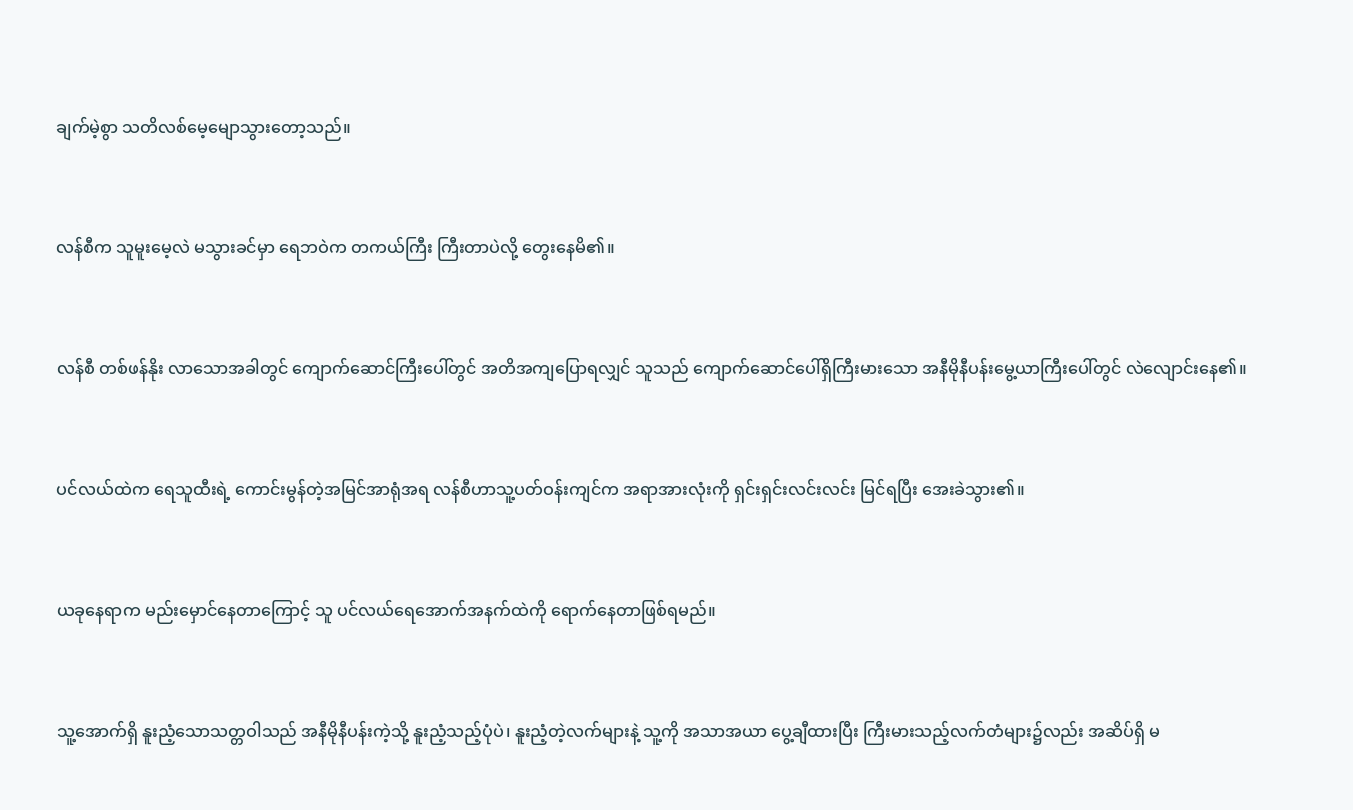ချက်မဲ့စွာ သတိလစ်မေ့မျောသွားတော့သည်။



လန်စီက သူမူးမေ့လဲ မသွားခင်မှာ ရေဘဝဲက တကယ်ကြီး ကြီးတာပဲလို့ တွေးနေမိ၏။



လန်စီ တစ်ဖန်နိုး လာသောအခါတွင် ကျောက်ဆောင်ကြီးပေါ်တွင် အတိအကျပြောရလျှင် သူသည် ကျောက်ဆောင်ပေါ်ရှိကြီးမားသော အနီမိုနီပန်းမွေ့ယာကြီးပေါ်တွင် လဲလျောင်းနေ၏။



ပင်လယ်ထဲက ရေသူထီးရဲ့ ကောင်းမွန်တဲ့အမြင်အာရုံအရ လန်စီဟာသူ့ပတ်ဝန်းကျင်က အရာအားလုံးကို ရှင်းရှင်းလင်းလင်း မြင်ရပြီး အေးခဲသွား၏။



ယခုနေရာက မည်းမှောင်နေတာကြောင့် သူ ပင်လယ်ရေအောက်အနက်ထဲကို ရောက်နေတာဖြစ်ရမည်။



သူ့အောက်ရှိ နူးညံ့သောသတ္တဝါသည် အနီမိုနီပန်းကဲ့သို့ နူးညံ့သည့်ပုံပဲ၊ နူးညံ့တဲ့လက်များနဲ့ သူ့ကို အသာအယာ ပွေ့ချီထားပြီး ကြီးမားသည့်လက်တံများ၌လည်း အဆိပ်ရှိ မ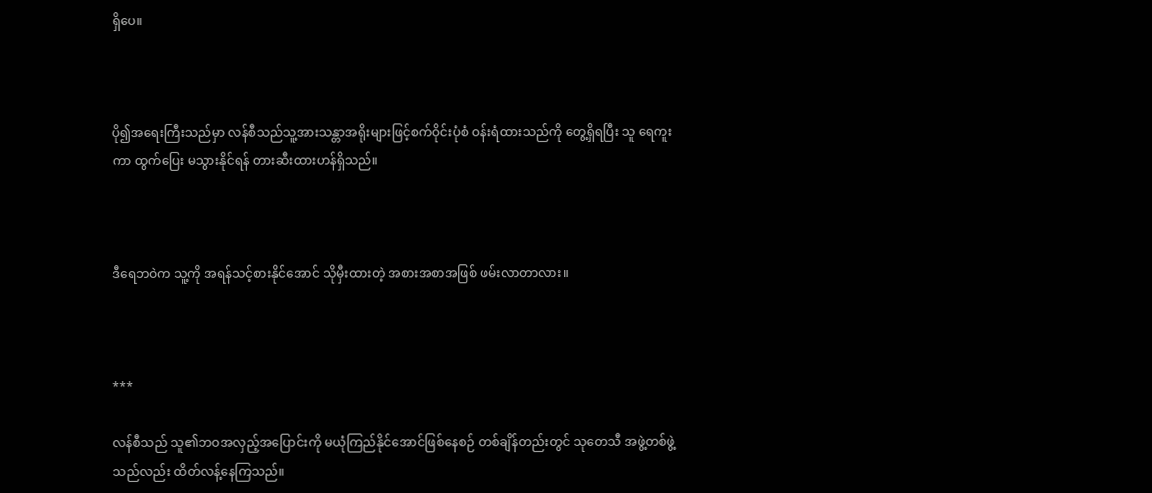ရှိပေ။



ပို၍အရေးကြီးသည်မှာ လန်စီသည်သူ့အားသန္တာအရိုးများဖြင့်စက်ဝိုင်းပုံစံ ဝန်းရံထားသည်ကို တွေ့ရှိရပြီး သူ ရေကူးကာ ထွက်ပြေး မသွားနိုင်ရန် တားဆီးထားဟန်ရှိသည်။



ဒီရေဘဝဲက သူ့ကို အရန်သင့်စားနိုင်အောင် သိုမှီးထားတဲ့ အစားအစာအဖြစ် ဖမ်းလာတာလား။



***

လန်စီသည် သူ၏ဘဝအလှည့်အပြောင်းကို မယုံကြည်နိုင်အောင်ဖြစ်နေစဉ် တစ်ချိန်တည်းတွင် သုတေသီ အဖွဲ့တစ်ဖွဲ့သည်လည်း ထိတ်လန့်နေကြသည်။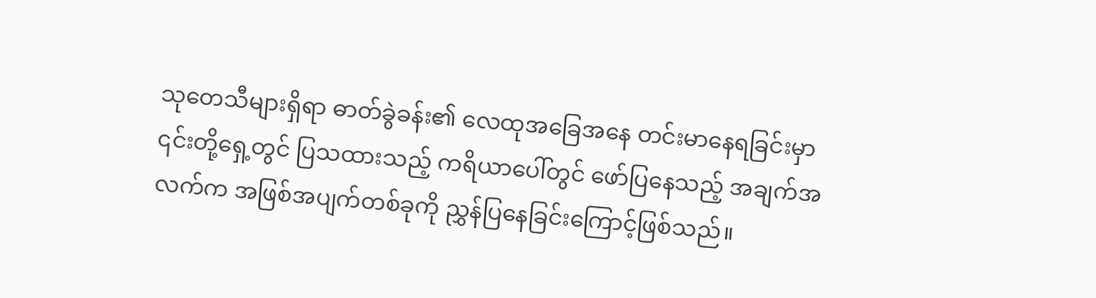သုတေသီများရှိရာ ဓာတ်ခွဲခန်း၏ လေထုအခြေအနေ တင်းမာနေရခြင်းမှာ ၎င်းတို့ရှေ့တွင် ပြသထားသည့် ကရိယာပေါ်တွင် ဖော်ပြနေသည့် အချက်အလက်က အဖြစ်အပျက်တစ်ခုကို ညွှန်ပြနေခြင်းကြောင့်ဖြစ်သည်။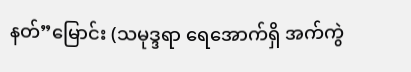နတ်”မြောင်း (သမုဒ္ဒရာ ရေအောက်ရှိ အက်ကွဲ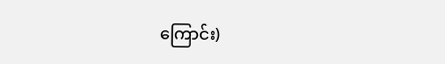ကြောင်း)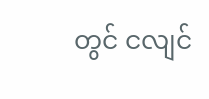တွင် ငလျင်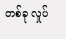တစ်ခု လှုပ်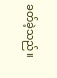ခတ်ခဲ့သည်။